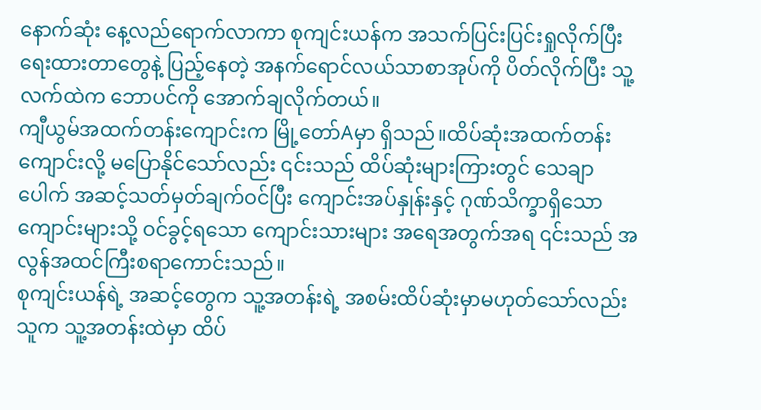နောက်ဆုံး နေ့လည်ရောက်လာကာ စုကျင်းယန်က အသက်ပြင်းပြင်းရှုလိုက်ပြီး ရေးထားတာတွေနဲ့ ပြည့်နေတဲ့ အနက်ရောင်လယ်သာစာအုပ်ကို ပိတ်လိုက်ပြီး သူ့လက်ထဲက ဘောပင်ကို အောက်ချလိုက်တယ်။
ကျီယွမ်အထက်တန်းကျောင်းက မြို့တော်Aမှာ ရှိသည်။ထိပ်ဆုံးအထက်တန်းကျောင်းလို့ မပြောနိုင်သော်လည်း ၎င်းသည် ထိပ်ဆုံးများကြားတွင် သေချာပေါက် အဆင့်သတ်မှတ်ချက်ဝင်ပြီး ကျောင်းအပ်နှုန်းနှင့် ဂုဏ်သိက္ခာရှိသော ကျောင်းများသို့ ဝင်ခွင့်ရသော ကျောင်းသားများ အရေအတွက်အရ ၎င်းသည် အလွန်အထင်ကြီးစရာကောင်းသည်။
စုကျင်းယန်ရဲ့ အဆင့်တွေက သူ့အတန်းရဲ့ အစမ်းထိပ်ဆုံးမှာမဟုတ်သော်လည်း သူက သူ့အတန်းထဲမှာ ထိပ်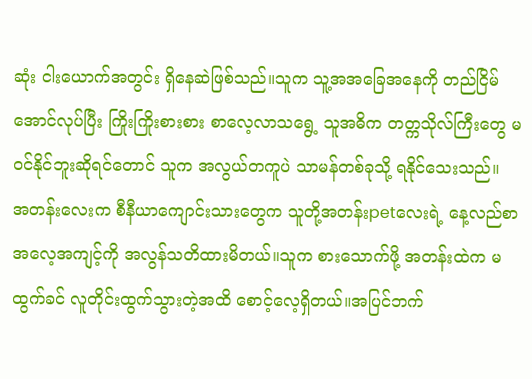ဆုံး ငါးယောက်အတွင်း ရှိနေဆဲဖြစ်သည်။သူက သူ့အအခြေအနေကို တည်ငြိမ်အောင်လုပ်ပြီး ကြိုးကြိုးစားစား စာလေ့လာသရွေ့ သူအဓိက တတ္ကသိုလ်ကြီးတွေ မဝင်နိုင်ဘူးဆိုရင်တောင် သူက အလွယ်တကူပဲ သာမန်တစ်ခုသို့ ရနိုင်သေးသည်။
အတန်းလေးက စီနီယာကျောင်းသားတွေက သူတို့အတန်းpetလေးရဲ့ နေ့လည်စာ အလေ့အကျင့်ကို အလွန်သတိထားမိတယ်။သူက စားသောက်ဖို့ အတန်းထဲက မထွက်ခင် လူတိုင်းထွက်သွားတဲ့အထိ စောင့်လေ့ရှိတယ်။အပြင်ဘက်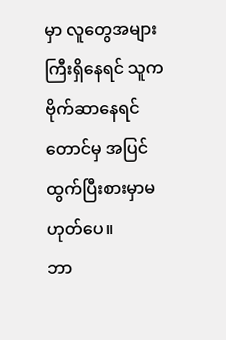မှာ လူတွေအများကြီးရှိနေရင် သူကဗိုက်ဆာနေရင်တောင်မှ အပြင်ထွက်ပြီးစားမှာမဟုတ်ပေ။
ဘာ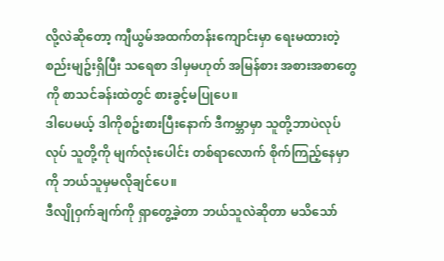လို့လဲဆိုတော့ ကျီယွမ်အထက်တန်းကျောင်းမှာ ရေးမထားတဲ့ စည်းမျဥ်းရှိပြီး သရေစာ ဒါမှမဟုတ် အမြန်စား အစားအစာတွေကို စာသင်ခန်းထဲတွင် စားခွင့်မပြုပေ။
ဒါပေမယ့် ဒါကိုစဥ်းစားပြီးနောက် ဒီကမ္ဘာမှာ သူတို့ဘာပဲလုပ်လုပ် သူတို့ကို မျက်လုံးပေါင်း တစ်ရာလောက် စိုက်ကြည့်နေမှာကို ဘယ်သူမှမလိုချင်ပေ။
ဒီလျိုဝှက်ချက်ကို ရှာတွေ့ခဲ့တာ ဘယ်သူလဲဆိုတာ မသိသော်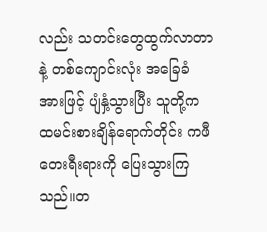လည်း သတင်းတွေထွက်လာတာနဲ့ တစ်ကျောင်းလုံး အခြေခံအားဖြင့် ပျံနှံ့သွားပြီး သူတို့က ထမင်းစားချိန်ရောက်တိုင်း ကဖီတေးရီးရားကို ပြေးသွားကြသည်။တ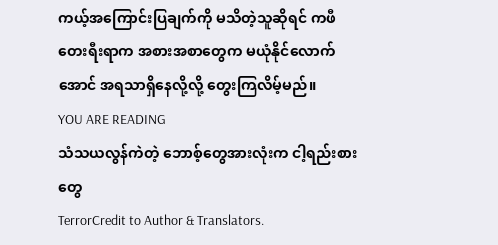ကယ့်အကြောင်းပြချက်ကို မသိတဲ့သူဆိုရင် ကဖီတေးရီးရာက အစားအစာတွေက မယုံနိုင်လောက်အောင် အရသာရှိနေလို့လို့ တွေးကြလိမ့်မည်။
YOU ARE READING
သံသယလွန်ကဲတဲ့ ဘောစ့်တွေအားလုံးက ငါ့ရည်းစားတွေ
TerrorCredit to Author & Translators.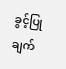ခွင့်ပြုချက်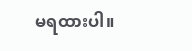မရထားပါ။